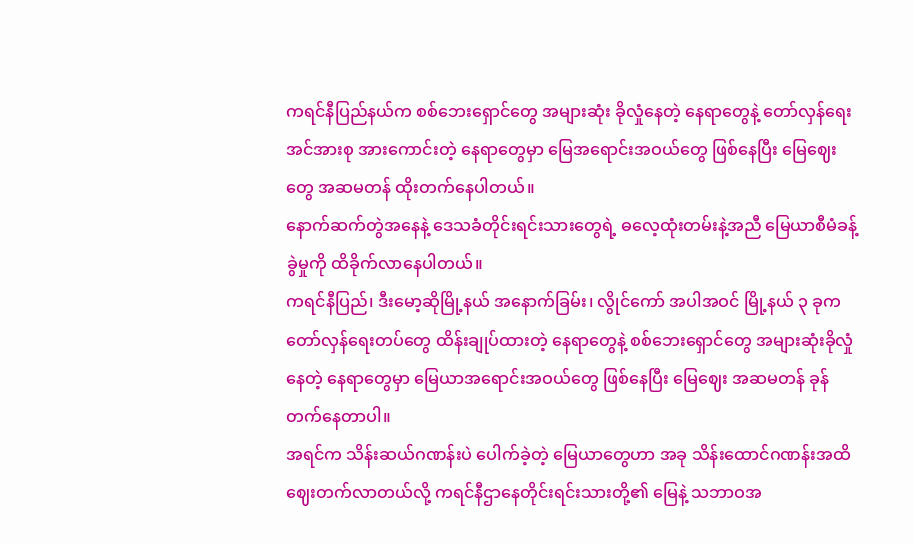ကရင်နီပြည်နယ်က စစ်ဘေးရှောင်တွေ အများဆုံး ခိုလှုံနေတဲ့ နေရာတွေနဲ့ တော်လှန်ရေး အင်အားစု အားကောင်းတဲ့ နေရာတွေမှာ မြေအရောင်းအဝယ်တွေ ဖြစ်နေပြီး မြေဈေးတွေ အဆမတန် ထိုးတက်နေပါတယ်။
နောက်ဆက်တွဲအနေနဲ့ ဒေသခံတိုင်းရင်းသားတွေရဲ့ ဓလေ့ထုံးတမ်းနဲ့အညီ မြေယာစီမံခန့်ခွဲမှုကို ထိခိုက်လာနေပါတယ်။
ကရင်နီပြည်၊ ဒီးမော့ဆိုမြို့နယ် အနောက်ခြမ်း၊ လွိုင်ကော် အပါအဝင် မြို့နယ် ၃ ခုက တော်လှန်ရေးတပ်တွေ ထိန်းချုပ်ထားတဲ့ နေရာတွေနဲ့ စစ်ဘေးရှောင်တွေ အများဆုံးခိုလှုံနေတဲ့ နေရာတွေမှာ မြေယာအရောင်းအဝယ်တွေ ဖြစ်နေပြီး မြေဈေး အဆမတန် ခုန်တက်နေတာပါ။
အရင်က သိန်းဆယ်ဂဏန်းပဲ ပေါက်ခဲ့တဲ့ မြေယာတွေဟာ အခု သိန်းထောင်ဂဏန်းအထိ ဈေးတက်လာတယ်လို့ ကရင်နီဌာနေတိုင်းရင်းသားတို့၏ မြေနဲ့ သဘာဝအ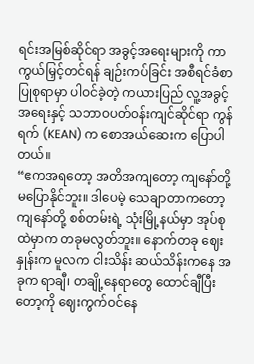ရင်းအမြစ်ဆိုင်ရာ အခွင့်အရေးများကို ကာကွယ်မြှင့်တင်ရန် ချဉ်းကပ်ခြင်း အစီရင်ခံစာ ပြုစုရာမှာ ပါဝင်ခဲ့တဲ့ ကယားပြည် လူ့အခွင့်အရေးနှင့် သဘာဝပတ်ဝန်းကျင်ဆိုင်ရာ ကွန်ရက် (KEAN) က စောအယ်ဆေးက ပြောပါတယ်။
“ဧကအရတော့ အတိအကျတော့ ကျနော်တို့ မပြောနိုင်ဘူး။ ဒါပေမဲ့ သေချာတာကတော့ ကျနော်တို့ စစ်တမ်းရဲ့ သုံးမြို့နယ်မှာ အုပ်စုထဲမှာက တခုမလွတ်ဘူး။ နောက်တခု ဈေးနှုန်းက မူလက ငါးသိန်း ဆယ်သိန်းကနေ အခုက ရာချီ၊ တချို့နေရာတွေ ထောင်ချီပြီးတော့ကို ဈေးကွက်ဝင်နေ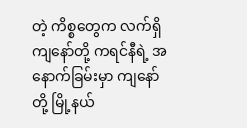တဲ့ ကိစ္စတွေက လက်ရှိ ကျနော်တို့ ကရင်နီရဲ့ အနောက်ခြမ်းမှာ ကျနော်တို့ မြို့နယ်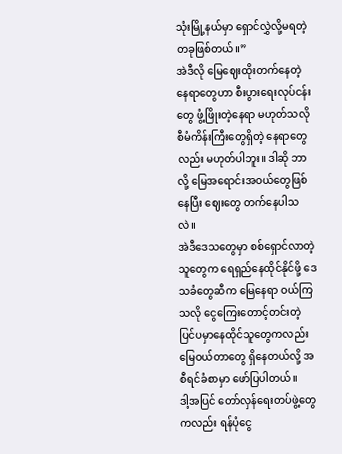သုံးမြို့နယ်မှာ ရှောင်လွှဲလို့မရတဲ့ တခုဖြစ်တယ်။”
အဲဒီလို မြေဈေးထိုးတက်နေတဲ့ နေရာတွေဟာ စီးပွားရေးလုပ်ငန်းတွေ ဖွံ့ဖြိုးတဲ့နေရာ မဟုတ်သလို စီမံကိန်းကြီးတွေရှိတဲ့ နေရာတွေလည်း မဟုတ်ပါဘူး။ ဒါဆို ဘာလို့ မြေအရောင်းအဝယ်တွေဖြစ်နေပြီး ဈေးတွေ တက်နေပါသလဲ။
အဲဒီဒေသတွေမှာ စစ်ရှောင်လာတဲ့သူတွေက ရေရှည်နေထိုင်နိုင်ဖို့ ဒေသခံတွေဆီက မြေနေရာ ဝယ်ကြသလို ငွေကြေးတောင့်တင်းတဲ့ ပြင်ပမှာနေထိုင်သူတွေကလည်း မြေဝယ်တာတွေ ရှိနေတယ်လို့ အစီရင်ခံစာမှာ ဖော်ပြပါတယ်။
ဒါ့အပြင် တော်လှန်ရေးတပ်ဖွဲ့တွေကလည်း ရန်ပုံငွေ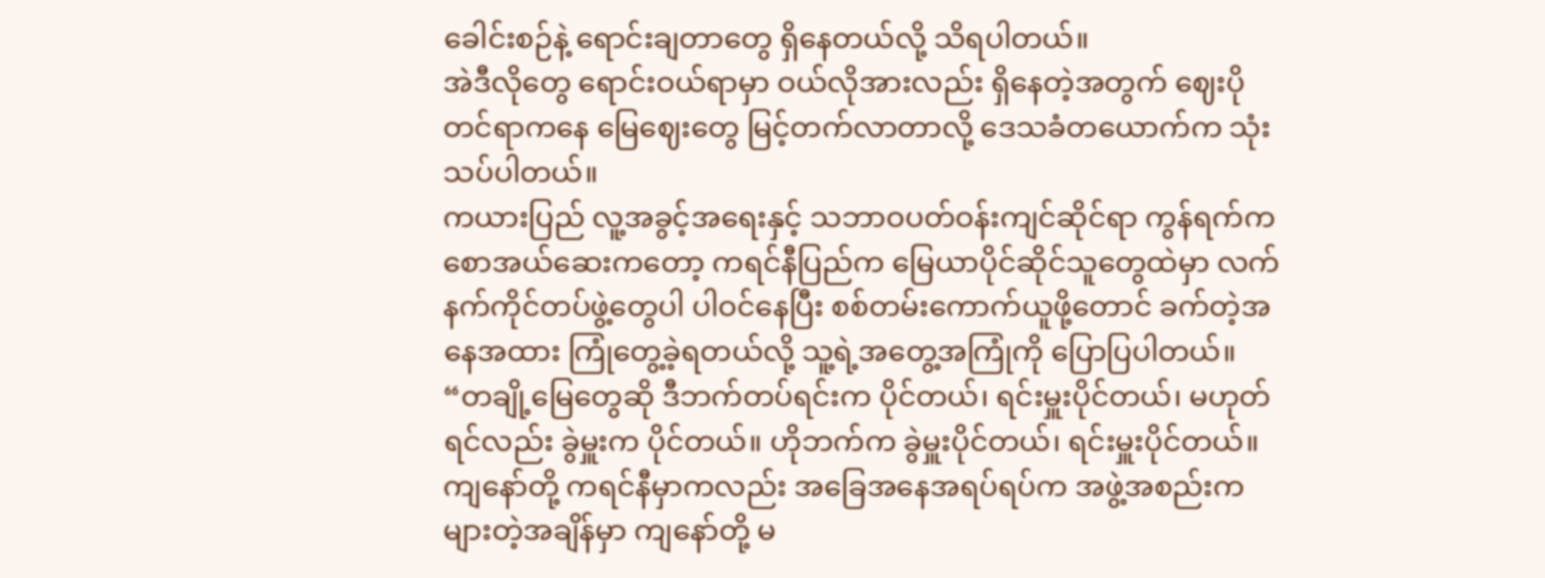ခေါင်းစဉ်နဲ့ ရောင်းချတာတွေ ရှိနေတယ်လို့ သိရပါတယ်။
အဲဒီလိုတွေ ရောင်းဝယ်ရာမှာ ဝယ်လိုအားလည်း ရှိနေတဲ့အတွက် ဈေးပိုတင်ရာကနေ မြေဈေးတွေ မြင့်တက်လာတာလို့ ဒေသခံတယောက်က သုံးသပ်ပါတယ်။
ကယားပြည် လူ့အခွင့်အရေးနှင့် သဘာဝပတ်ဝန်းကျင်ဆိုင်ရာ ကွန်ရက်က စောအယ်ဆေးကတော့ ကရင်နီပြည်က မြေယာပိုင်ဆိုင်သူတွေထဲမှာ လက်နက်ကိုင်တပ်ဖွဲ့တွေပါ ပါဝင်နေပြီး စစ်တမ်းကောက်ယူဖို့တောင် ခက်တဲ့အနေအထား ကြုံတွေ့ခဲ့ရတယ်လို့ သူ့ရဲ့အတွေ့အကြုံကို ပြောပြပါတယ်။
“တချို့မြေတွေဆို ဒီဘက်တပ်ရင်းက ပိုင်တယ်၊ ရင်းမှူးပိုင်တယ်၊ မဟုတ်ရင်လည်း ခွဲမှူးက ပိုင်တယ်။ ဟိုဘက်က ခွဲမှူးပိုင်တယ်၊ ရင်းမှူးပိုင်တယ်။ ကျနော်တို့ ကရင်နီမှာကလည်း အခြေအနေအရပ်ရပ်က အဖွဲ့အစည်းက များတဲ့အချိန်မှာ ကျနော်တို့ မ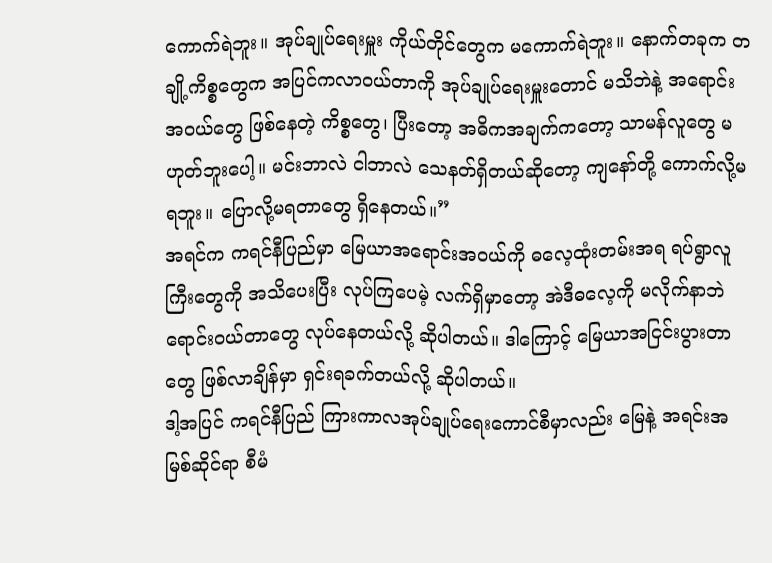ကောက်ရဲဘူး။ အုပ်ချုပ်ရေးမှူး ကိုယ်တိုင်တွေက မကောက်ရဲဘူး။ နောက်တခုက တချို့ကိစ္စတွေက အပြင်ကလာဝယ်တာကို အုပ်ချုပ်ရေးမှူးတောင် မသိဘဲနဲ့ အရောင်းအဝယ်တွေ ဖြစ်နေတဲ့ ကိစ္စတွေ၊ ပြီးတော့ အဓိကအချက်ကတော့ သာမန်လူတွေ မဟုတ်ဘူးပေါ့။ မင်းဘာလဲ ငါဘာလဲ သေနတ်ရှိတယ်ဆိုတော့ ကျနော်တို့ ကောက်လို့မရဘူး။ ပြောလို့မရတာတွေ ရှိနေတယ်။”
အရင်က ကရင်နီပြည်မှာ မြေယာအရောင်းအဝယ်ကို ဓလေ့ထုံးတမ်းအရ ရပ်ရွာလူကြီးတွေကို အသိပေးပြီး လုပ်ကြပေမဲ့ လက်ရှိမှာတော့ အဲဒီဓလေ့ကို မလိုက်နာဘဲ ရောင်းဝယ်တာတွေ လုပ်နေတယ်လို့ ဆိုပါတယ်။ ဒါကြောင့် မြေယာအငြင်းပွားတာတွေ ဖြစ်လာချိန်မှာ ရှင်းရခက်တယ်လို့ ဆိုပါတယ်။
ဒါ့အပြင် ကရင်နီပြည် ကြားကာလအုပ်ချုပ်ရေးကောင်စီမှာလည်း မြေနဲ့ အရင်းအမြစ်ဆိုင်ရာ စီမံ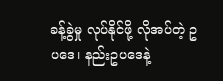ခန့်ခွဲမှု လုပ်နိုင်ဖို့ လိုအပ်တဲ့ ဥပဒေ၊ နည်းဥပဒေနဲ့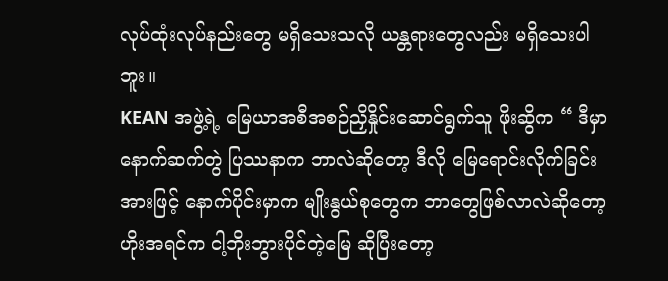လုပ်ထုံးလုပ်နည်းတွေ မရှိသေးသလို ယန္တရားတွေလည်း မရှိသေးပါဘူး။
KEAN အဖွဲ့ရဲ့ မြေယာအစီအစဉ်ညှိနှိုင်းဆောင်ရွက်သူ ဖိုးဆွိက “ ဒီမှာ နောက်ဆက်တွဲ ပြဿနာက ဘာလဲဆိုတော့ ဒီလို မြေရောင်းလိုက်ခြင်းအားဖြင့် နောက်ပိုင်းမှာက မျိုးနွယ်စုတွေက ဘာတွေဖြစ်လာလဲဆိုတော့ ဟိုးအရင်က ငါ့ဘိုးဘွားပိုင်တဲ့မြေ ဆိုပြီးတော့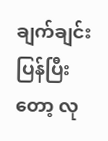ချက်ချင်း ပြန်ပြီးတော့ လု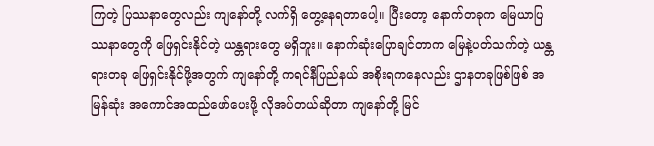ကြတဲ့ ပြဿနာတွေလည်း ကျနော်တို့ လက်ရှိ တွေ့နေရတာပေါ့။ ပြီးတော့ နောက်တခုက မြေယာပြဿနာတွေကို ဖြေရှင်းနိုင်တဲ့ ယန္တရားတွေ မရှိဘူး။ နောက်ဆုံးပြောချင်တာက မြေနဲ့ပတ်သက်တဲ့ ယန္တရားတခု ဖြေရှင်းနိုင်ဖို့အတွက် ကျနော်တို့ ကရင်နီပြည်နယ် အစိုးရကနေလည်း ဌာနတခုဖြစ်ဖြစ် အမြန်ဆုံး အကောင်အထည်ဖော်ပေးဖို့ လိုအပ်တယ်ဆိုတာ ကျနော်တို့ မြင်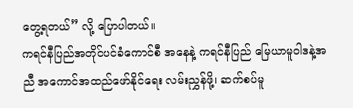တွေ့ရတယ်” လို့ ပြောပါတယ်။
ကရင်နီပြည်အတိုင်ပင်ခံကောင်စီ အနေနဲ့ ကရင်နီပြည် မြေယာမူဝါဒနဲ့အညီ အကောင်အထည်ဖော်နိုင်ရေး လမ်းညွှန်ဖို့၊ ဆက်စပ်မူ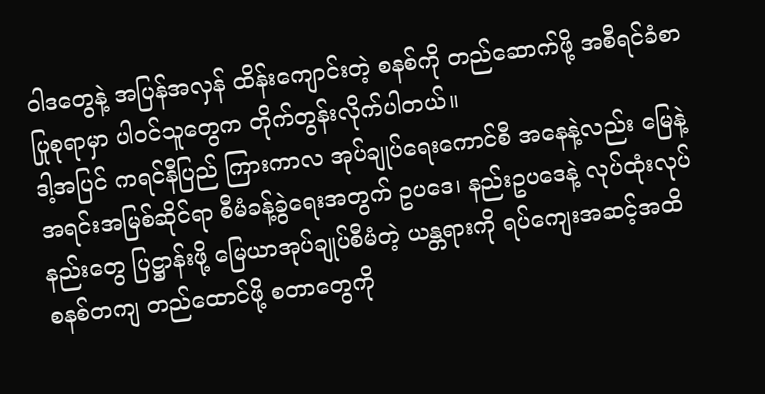ဝါဒတွေနဲ့ အပြန်အလှန် ထိန်းကျောင်းတဲ့ စနစ်ကို တည်ဆောက်ဖို့ အစီရင်ခံစာ ပြုစုရာမှာ ပါဝင်သူတွေက တိုက်တွန်းလိုက်ပါတယ်။
ဒါ့အပြင် ကရင်နီပြည် ကြားကာလ အုပ်ချုပ်ရေးကောင်စီ အနေနဲ့လည်း မြေနဲ့ အရင်းအမြစ်ဆိုင်ရာ စီမံခန့်ခွဲရေးအတွက် ဥပဒေ၊ နည်းဥပဒေနဲ့ လုပ်ထုံးလုပ်နည်းတွေ ပြဋ္ဌာန်းဖို့ မြေယာအုပ်ချုပ်စီမံတဲ့ ယန္တရားကို ရပ်ကျေးအဆင့်အထိ စနစ်တကျ တည်ထောင်ဖို့ စတာတွေကို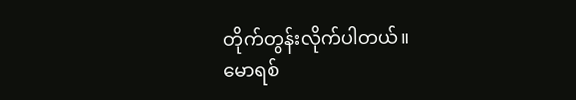တိုက်တွန်းလိုက်ပါတယ်။
မောရစ်